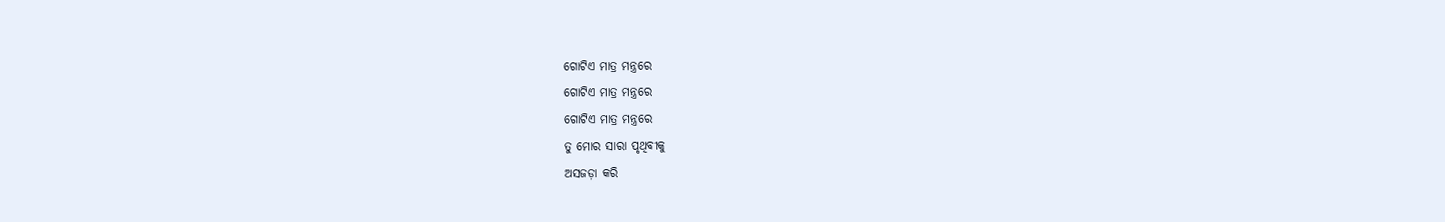ଗୋଟିଏ ମାତ୍ର ମନ୍ତ୍ରରେ
ଗୋଟିଏ ମାତ୍ର ମନ୍ତ୍ରରେ
ଗୋଟିଏ ମାତ୍ର ମନ୍ତ୍ରରେ
ତୁ ମୋର ସାରା ପୃଥିବୀକୁ
ଅସଜଡ଼ା କରି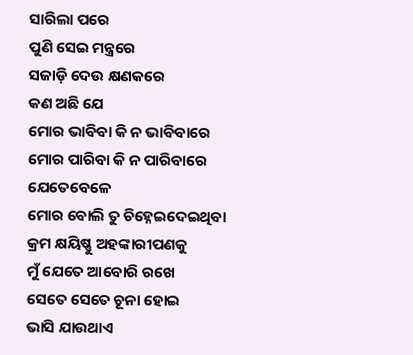ସାରିଲା ପରେ
ପୁଣି ସେଇ ମନ୍ତ୍ରରେ
ସଜାଡ଼ି ଦେଉ କ୍ଷଣକରେ
କଣ ଅଛି ଯେ
ମୋର ଭାବିବା କି ନ ଭାବିବାରେ
ମୋର ପାରିବା କି ନ ପାରିବାରେ
ଯେତେବେଳେ
ମୋର ବୋଲି ତୁ ଚିହ୍ନେଇଦେଇଥିବା
କ୍ରମ କ୍ଷୟିଷ୍ଣୁ ଅହଙ୍କାରୀପଣକୁ
ମୁଁ ଯେତେ ଆବୋରି ରଖେ
ସେତେ ସେତେ ଚୂନା ହୋଇ
ଭାସି ଯାଉଥାଏ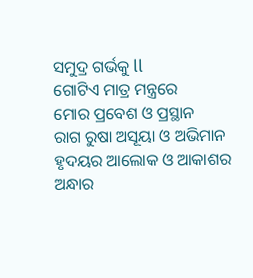ସମୁଦ୍ର ଗର୍ଭକୁ ll
ଗୋଟିଏ ମାତ୍ର ମନ୍ତ୍ରରେ
ମୋର ପ୍ରବେଶ ଓ ପ୍ରସ୍ଥାନ
ରାଗ ରୁଷା ଅସୂୟା ଓ ଅଭିମାନ
ହୃଦୟର ଆଲୋକ ଓ ଆକାଶର ଅନ୍ଧାର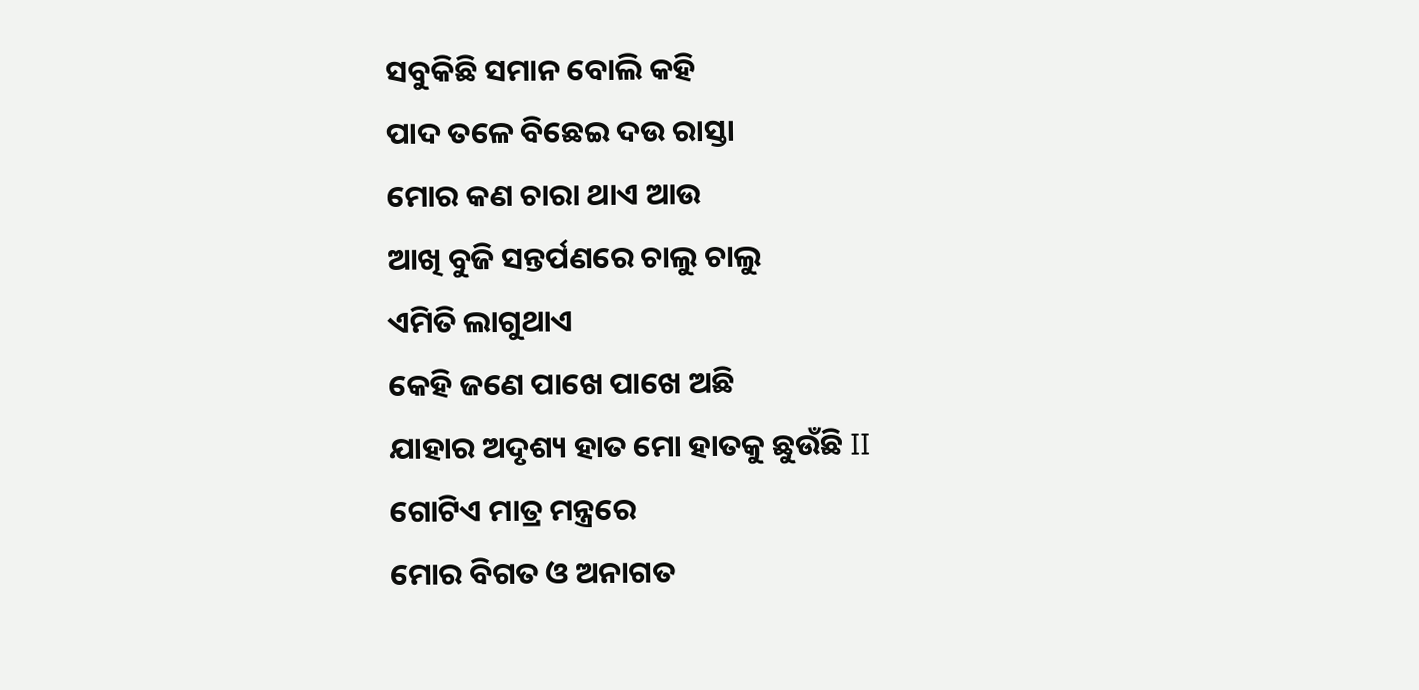ସବୁକିଛି ସମାନ ବୋଲି କହି
ପାଦ ତଳେ ବିଛେଇ ଦଉ ରାସ୍ତା
ମୋର କଣ ଚାରା ଥାଏ ଆଉ
ଆଖି ବୁଜି ସନ୍ତର୍ପଣରେ ଚାଲୁ ଚାଲୁ
ଏମିତି ଲାଗୁଥାଏ
କେହି ଜଣେ ପାଖେ ପାଖେ ଅଛି
ଯାହାର ଅଦୃଶ୍ୟ ହାତ ମୋ ହାତକୁ ଛୁଉଁଛି II
ଗୋଟିଏ ମାତ୍ର ମନ୍ତ୍ରରେ
ମୋର ବିଗତ ଓ ଅନାଗତ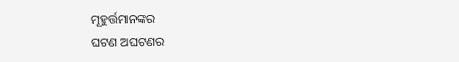ମୂହୁର୍ତ୍ତମାନଙ୍କର
ଘଟଣ ଅଘଟଣର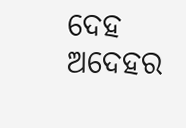ଦେହ ଅଦେହର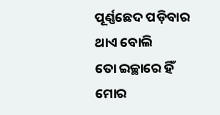ପୂର୍ଣ୍ଣଛେଦ ପଡ଼ିବାର ଥାଏ ବୋଲି
ତୋ ଇଚ୍ଛାରେ ହିଁ
ମୋର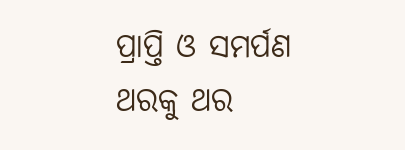ପ୍ରାପ୍ତି ଓ ସମର୍ପଣ
ଥରକୁ ଥର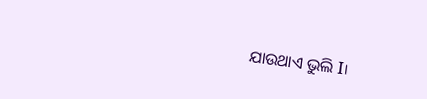ଯାଉଥାଏ ଭୁଲି I।